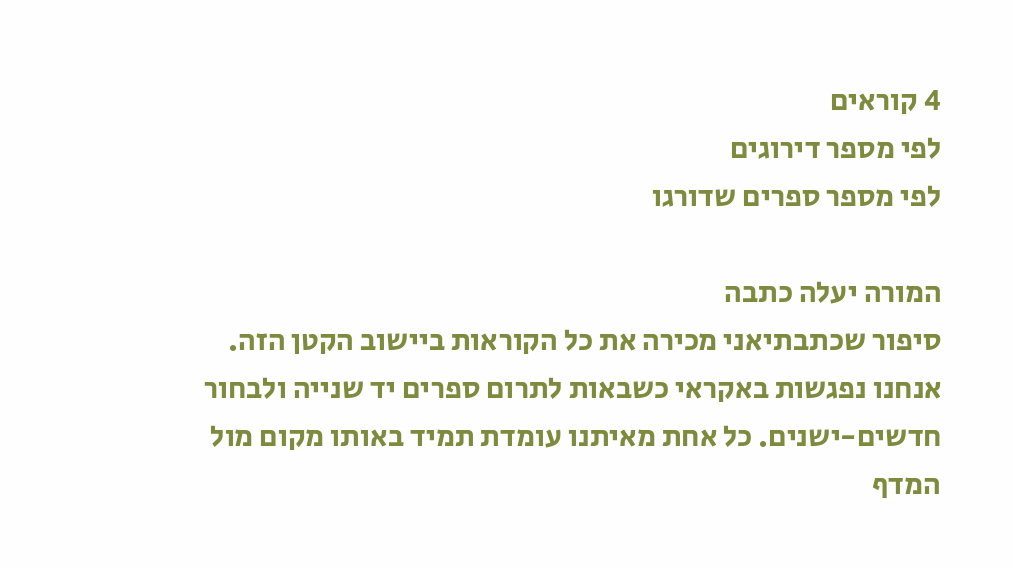4 קוראים
לפי מספר דירוגים
לפי מספר ספרים שדורגו

המורה יעלה כתבה
סיפור שכתבתיאני מכירה את כל הקוראות ביישוב הקטן הזה. אנחנו נפגשות באקראי כשבאות לתרום ספרים יד שנייה ולבחור חדשים-ישנים. כל אחת מאיתנו עומדת תמיד באותו מקום מול המדף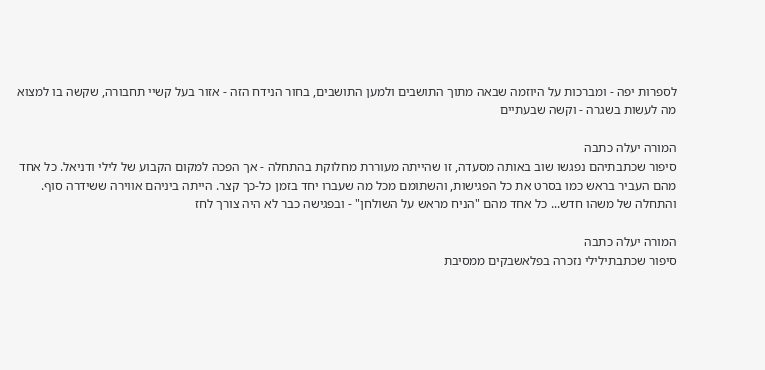לספרות יפה - ומברכות על היוזמה שבאה מתוך התושבים ולמען התושבים, בחור הנידח הזה - אזור בעל קשיי תחבורה, שקשה בו למצוא מה לעשות בשגרה - וקשה שבעתיים

המורה יעלה כתבה
סיפור שכתבתיהם נפגשו שוב באותה מסעדה, זו שהייתה מעוררת מחלוקת בהתחלה - אך הפכה למקום הקבוע של לילי ודניאל. כל אחד מהם העביר בראש כמו בסרט את כל הפגישות, והשתומם מכל מה שעברו יחד בזמן כל-כך קצר. הייתה ביניהם אווירה ששידרה סוף. והתחלה של משהו חדש... כל אחד מהם "הניח מראש על השולחן" - ובפגישה כבר לא היה צורך לחז

המורה יעלה כתבה
סיפור שכתבתילילי נזכרה בפלאשבקים ממסיבת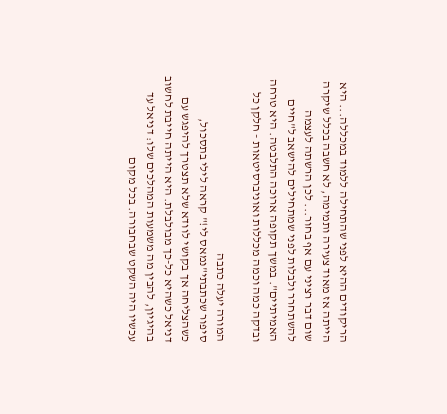הריקודים ההיא לפני שהתחילה ללמוד במכללה... היא הייתה אז מאוד צעירה ותמימה, לא חשבה בכלל שיקרה שום דבר רציני עם אף בחור... לכן הרשתה לעצמה להשתחרר ולבלות לפני שמתחילים להישאב ל"חיים האמיתיים". במשך תקופה ארוכה התלבטה. היא טרחה ובדקה כמה וכמה מכללות ואוניברסיטאות - חלקן כל

המורה יעלה כתבה
סיפור שכתבתי"נמאס לי!" קראה לילי בתסכול, כשהצליחה אך בקושי לוודא שלא תצטרך להיפגש עם דניאל כשהיא כל-כך מבולבלת. היא הייתה חייבת לחשוב בהיגיון, להבין מה משמעות המהלכים שלו: דניאל עד עכשיו היה השקט שבחבורה. בכל מקום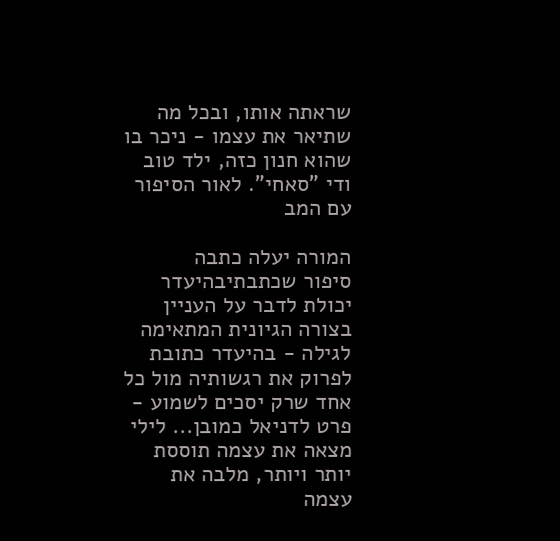שראתה אותו, ובכל מה שתיאר את עצמו - ניכר בו שהוא חנון כזה, ילד טוב ודי "סאחי". לאור הסיפור עם המב

המורה יעלה כתבה
סיפור שכתבתיבהיעדר יכולת לדבר על העניין בצורה הגיונית המתאימה לגילה - בהיעדר כתובת לפרוק את רגשותיה מול כל אחד שרק יסכים לשמוע - פרט לדניאל כמובן... לילי מצאה את עצמה תוססת יותר ויותר, מלבה את עצמה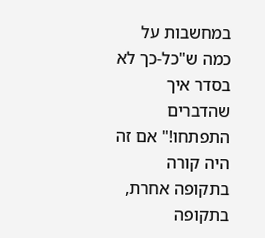במחשבות על כמה ש"כל-כך לא בסדר איך שהדברים התפתחו!" אם זה היה קורה בתקופה אחרת, בתקופה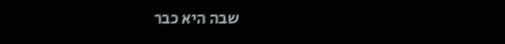שבה היא כבר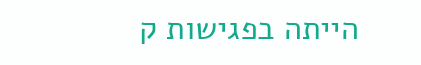הייתה בפגישות ק